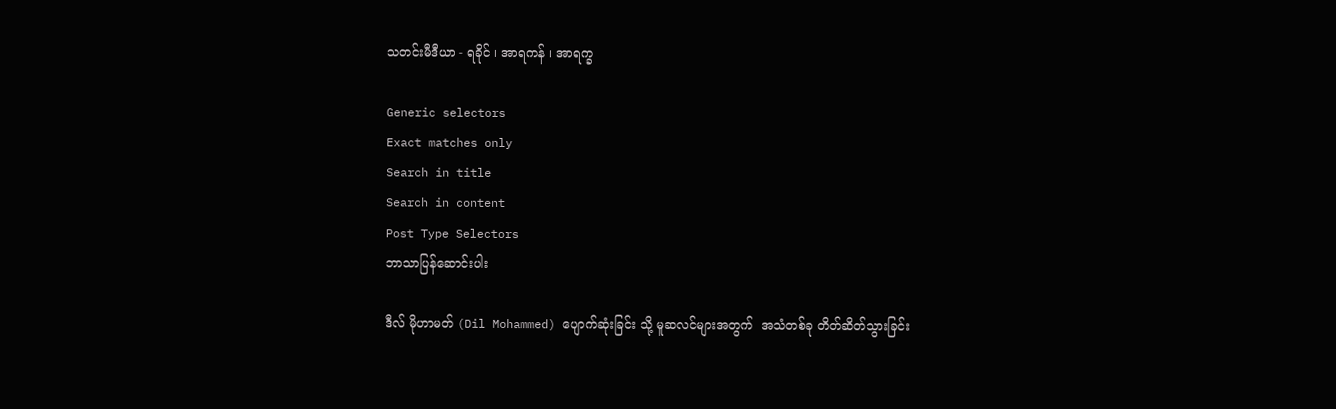သတင်းမီဒီယာ - ရခိုင် ၊ အာရကန် ၊ အာရက္ခ

Generic selectors
Exact matches only
Search in title
Search in content
Post Type Selectors
ဘာသာပြန်ဆောင်းပါး

ဒီလ် မိုဟာမတ် (Dil Mohammed) ပျောက်ဆုံးခြင်း သို့ မူဆလင်များအတွက်  အသံတစ်ခု တိတ်ဆိတ်သွားခြင်း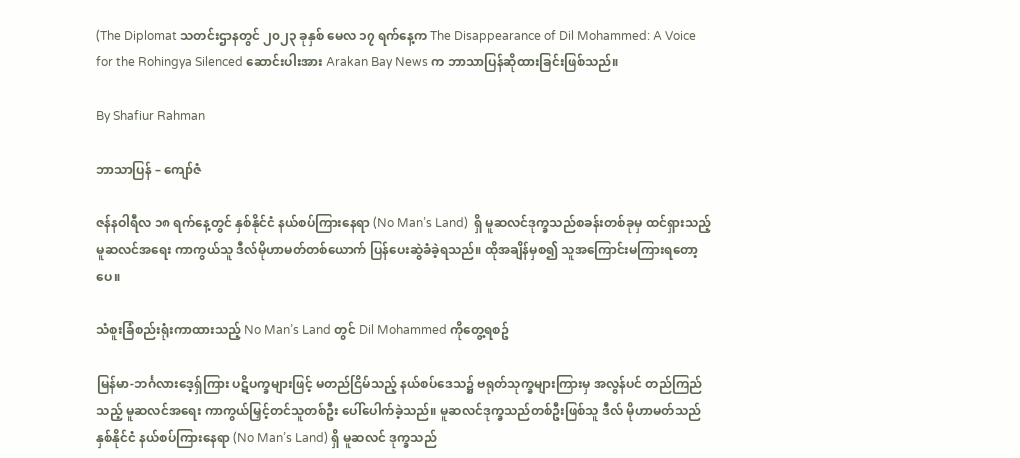(The Diplomat သတင်းဌာနတွင် ၂၀၂၃ ခုနှစ် မေလ ၁၇ ရက်နေ့က The Disappearance of Dil Mohammed: A Voice for the Rohingya Silenced ဆောင်းပါးအား Arakan Bay News က ဘာသာပြန်ဆိုထားခြင်းဖြစ်သည်။

By Shafiur Rahman

ဘာသာပြန် – ကျော်ဇံ

ဇန်နဝါရီလ ၁၈ ရက်နေ့တွင် နှစ်နိုင်ငံ နယ်စပ်ကြားနေရာ (No Man’s Land)  ရှိ မူဆလင်ဒုက္ခသည်စခန်းတစ်ခုမှ ထင်ရှားသည့် မူဆလင်အရေး ကာကွယ်သူ ဒီလ်မိုဟာမတ်တစ်ယောက် ပြန်ပေးဆွဲခံခဲ့ရသည်။ ထိုအချိန်မှစ၍ သူအကြောင်းမကြားရတော့ပေ။

သံစူးခြံစည်းရုံးကာထားသည့် No Man’s Land တွင် Dil Mohammed ကိုတွေ့ရစဥ်

မြန်မာ-ဘင်္ဂလားဒေ့ရှ်ကြား ပဋိပက္ခများဖြင့် မတည်ငြိမ်သည့် နယ်စပ်ဒေသ၌ ဗရုတ်သုက္ခများကြားမှ အလွန်ပင် တည်ကြည်သည့် မူဆလင်အရေး ကာကွယ်မြှင့်တင်သူတစ်ဦး ပေါ်ပေါက်ခဲ့သည်။ မူဆလင်ဒုက္ခသည်တစ်ဦးဖြစ်သူ ဒီလ် မိုဟာမတ်သည် နှစ်နိုင်ငံ နယ်စပ်ကြားနေရာ (No Man’s Land) ရှိ မူဆလင် ဒုက္ခသည်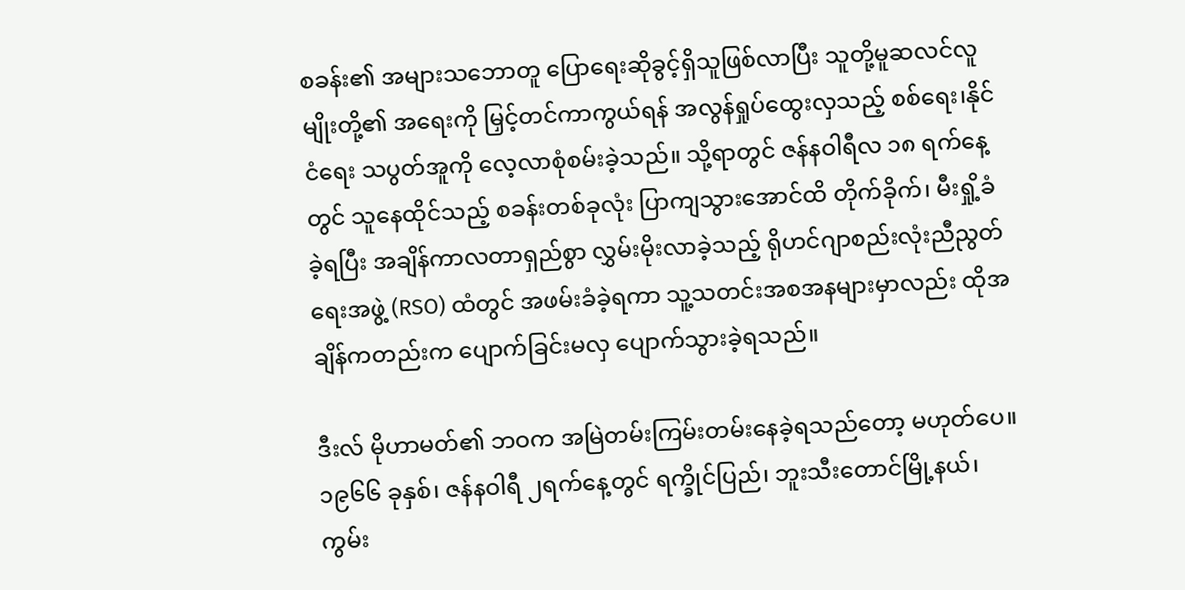စခန်း၏ အများသဘောတူ ပြောရေးဆိုခွင့်ရှိသူဖြစ်လာပြီး သူတို့မူဆလင်လူမျိုးတို့၏ အရေးကို မြှင့်တင်ကာကွယ်ရန် အလွန်ရှုပ်ထွေးလှသည့် စစ်ရေး၊နိုင်ငံရေး သပွတ်အူကို လေ့လာစုံစမ်းခဲ့သည်။ သို့ရာတွင် ဇန်နဝါရီလ ၁၈ ရက်နေ့တွင် သူနေထိုင်သည့် စခန်းတစ်ခုလုံး ပြာကျသွားအောင်ထိ တိုက်ခိုက်၊ မီးရှို့ခံခဲ့ရပြီး အချိန်ကာလတာရှည်စွာ လွှမ်းမိုးလာခဲ့သည့် ရိုဟင်ဂျာစည်းလုံးညီညွတ်ရေးအဖွဲ့ (RSO) ထံတွင် အဖမ်းခံခဲ့ရကာ သူ့သတင်းအစအနများမှာလည်း ထိုအချိန်ကတည်းက ပျောက်ခြင်းမလှ ပျောက်သွားခဲ့ရသည်။

ဒီးလ် မိုဟာမတ်၏ ဘဝက အမြဲတမ်းကြမ်းတမ်းနေခဲ့ရသည်တော့ မဟုတ်ပေ။ ၁၉၆၆ ခုနှစ်၊ ဇန်နဝါရီ ၂ရက်နေ့တွင် ရက္ခိုင်ပြည်၊ ဘူးသီးတောင်မြို့နယ်၊ ကွမ်း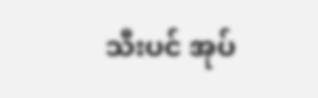သီးပင် အုပ်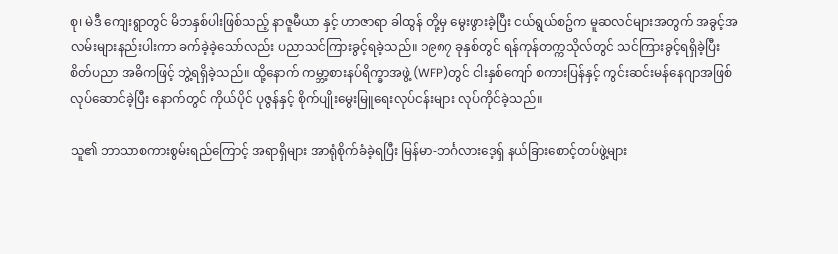စု၊ မဲဒီ ကျေးရွာတွင် မိဘနှစ်ပါးဖြစ်သည့် နာဇူမီယာ နှင့် ဟာဇာရာ ခါထွန် တို့မှ မွေးဖွားခဲ့ပြီး ငယ်ရွယ်စဥ်က မူဆလင်များအတွက် အခွင့်အလမ်းများနည်းပါးကာ ခက်ခဲ့ခဲ့သော်လည်း ပညာသင်ကြားခွင့်ရခဲ့သည်။ ၁၉၈၇ ခုနှစ်တွင် ရန်ကုန်တက္ကသိုလ်တွင် သင်ကြားခွင့်ရရှိခဲ့ပြီး စိတ်ပညာ အဓိကဖြင့် ဘွဲ့ရရှိခဲ့သည်။ ထို့နောက် ကမ္ဘာ့စားနပ်ရိက္ခာအဖွဲ့ (WFP)တွင် ငါးနှစ်ကျော် စကားပြန်နှင့် ကွင်းဆင်းမန်နေဂျာအဖြစ် လုပ်ဆောင်ခဲ့ပြီး နောက်တွင် ကိုယ်ပိုင် ပုဇွန်နှင့် စိုက်ပျိုးမွေးမြူရေးလုပ်ငန်းများ လုပ်ကိုင်ခဲ့သည်။

သူ၏ ဘာသာစကားစွမ်းရည်ကြောင့် အရာရှိများ အာရုံစိုက်ခံခဲ့ရပြီး မြန်မာ-ဘင်္ဂလားဒေ့ရှ် နယ်ခြားစောင့်တပ်ဖွဲ့များ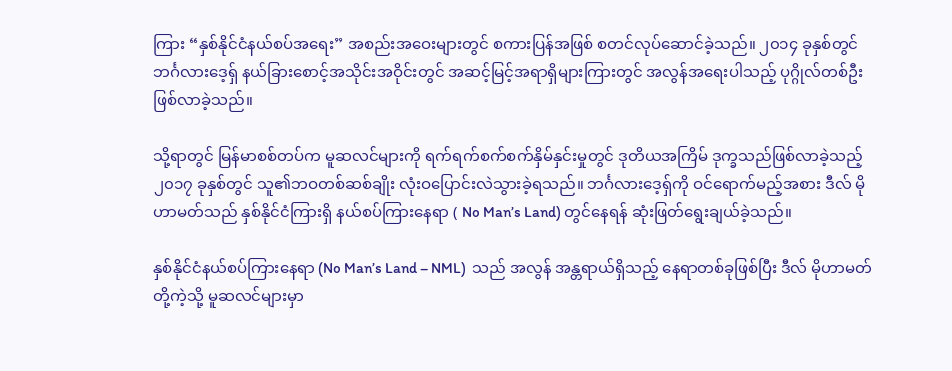ကြား “နှစ်နိုင်ငံနယ်စပ်အရေး” အစည်းအဝေးများတွင် စကားပြန်အဖြစ် စတင်လုပ်ဆောင်ခဲ့သည်။ ၂၀၁၄ ခုနှစ်တွင် ဘင်္ဂလားဒေ့ရှ် နယ်ခြားစောင့်အသိုင်းအဝိုင်းတွင် အဆင့်မြင့်အရာရှိများကြားတွင် အလွန်အရေးပါသည့် ပုဂ္ဂိုလ်တစ်ဦးဖြစ်လာခဲ့သည်။

သို့ရာတွင် မြန်မာစစ်တပ်က မူဆလင်များကို ရက်ရက်စက်စက်နှိမ်နှင်းမှုတွင် ဒုတိယအကြိမ် ဒုက္ခသည်ဖြစ်လာခဲ့သည့် ၂၀၁၇ ခုနှစ်တွင် သူ၏ဘဝတစ်ဆစ်ချိုး လုံးဝပြောင်းလဲသွားခဲ့ရသည်။ ဘင်္ဂလားဒေ့ရှ်ကို ဝင်ရောက်မည့်အစား ဒီလ် မိုဟာမတ်သည် နှစ်နိုင်ငံကြားရှိ နယ်စပ်ကြားနေရာ ( No Man’s Land) တွင်နေရန် ဆုံးဖြတ်ရွေးချယ်ခဲ့သည်။

နှစ်နိုင်ငံနယ်စပ်ကြားနေရာ (No Man’s Land – NML)  သည် အလွန် အန္တရာယ်ရှိသည့် နေရာတစ်ခုဖြစ်ပြီး ဒီလ် မိုဟာမတ် တို့ကဲ့သို့ မူဆလင်များမှာ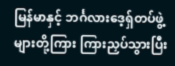မြန်မာနှင့် ဘင်္ဂလားဒေ့ရှ်တပ်ဖွဲ့များတို့ကြား ကြားညှပ်သွားပြီး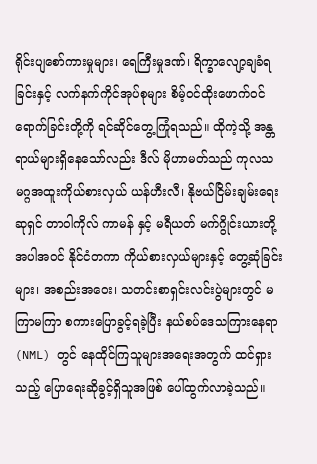ရိုင်းပျစော်ကားမှုများ၊ ရေကြီးမှုဒဏ်၊ ရိက္ခာလျော့ချခံရခြင်းနှင့် လက်နက်ကိုင်အုပ်စုများ စိမ့်ဝင်ထိုးဖောက်ဝင်ရောက်ခြင်းတို့ကို ရင်ဆိုင်တွေ့ကြုံရသည်။ ထိုကဲ့သို့ အန္တရာယ်များရှိနေသော်လည်း ဒီလ် မိုဟာမတ်သည် ကုလသမဂ္ဂအထူးကိုယ်စားလှယ် ယန်ဟီးလီ၊ နိုဗယ်ငြိမ်းချမ်းရေးဆုရှင် တာဝါကိုလ် ကာမန် နှင့် မရီယတ် မက်ဂွိုင်းယားတို့အပါအဝင် နိုင်ငံတကာ ကိုယ်စားလှယ်များနှင့် တွေ့ဆုံခြင်းများ၊ အစည်းအဝေး၊ သတင်းစာရှင်းလင်းပွဲများတွင် မကြာမကြာ စကားပြောခွင့်ရခဲ့ပြီး နယ်စပ်ဒေသကြားနေရာ (NML) တွင် နေထိုင်ကြသူများအရေးအတွက် ထင်ရှားသည့် ပြောရေးဆိုခွင့်ရှိသူအဖြစ် ပေါ်ထွက်လာခဲ့သည်။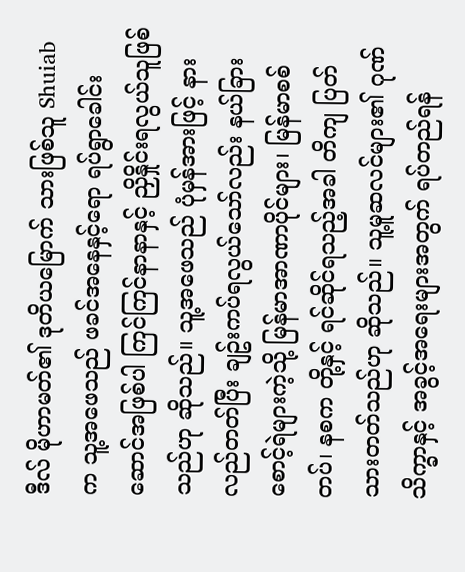ဒီလ် မိုဟာမတ်၏ ဒုတိယမြောက် သားဖြစ်သူ Shuiab က သူ့အဖေသည် ဖခင်အနေနှင့်ရော ရပ်ရွာခေါင်းဆောင်အဖြစ်ပါ ကြင်ကြင်နာနာနှင့် ညှိနှိုင်းရလွယ်သူဖြစ်သည်ဟု ဆိုသည်။ သူ့အဖေသည် ပုံမှန်အားဖြင့် နားလည်တတ်ပြီး ချဥ်းကပ်ရလွယ်သော်လည်း နယ်ခြားစောင့်ရဲများကဲ့သို့ မြန်မာအာဏာပိုင်များ၊ မြန်မာစစ်တပ်၊ နစက တို့နှင့် ရင်ဆိုင်ရသည့်အခါ တိကျ ပြတ်သားတတ်သည်ဟု ဆိုသည်။ သူ့မူဆလင်များ၏ ဂုဏ်သိက္ခာနှင့် အခွင့်အရေးများအတွက် ရပ်တည်ရန်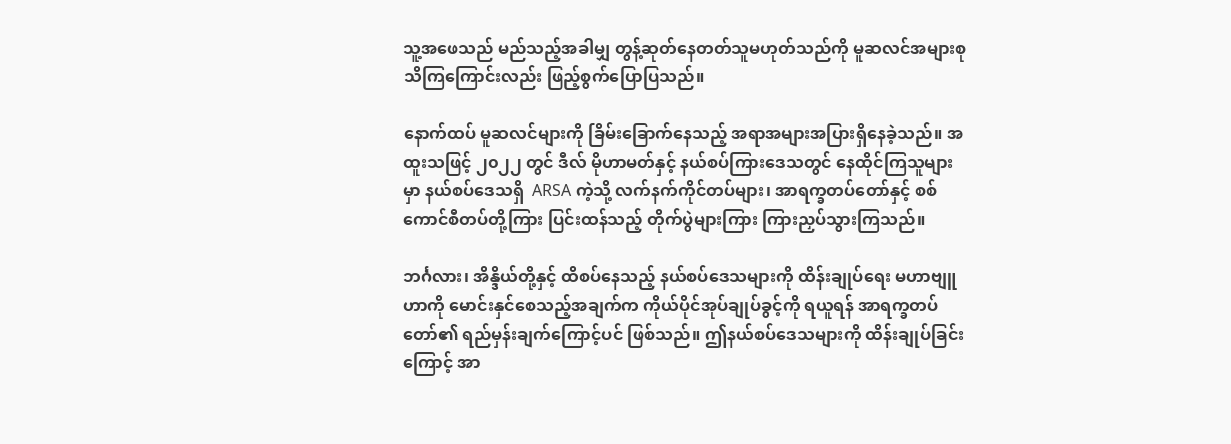သူ့အဖေသည် မည်သည့်အခါမျှ တွန့်ဆုတ်နေတတ်သူမဟုတ်သည်ကို မူဆလင်အများစု သိကြကြောင်းလည်း ဖြည့်စွက်ပြောပြသည်။

နောက်ထပ် မူဆလင်များကို ခြိမ်းခြောက်နေသည့် အရာအများအပြားရှိနေခဲ့သည်။ အထူးသဖြင့် ၂၀၂၂ တွင် ဒီလ် မိုဟာမတ်နှင့် နယ်စပ်ကြားဒေသတွင် နေထိုင်ကြသူများမှာ နယ်စပ်ဒေသရှိ  ARSA ကဲ့သို့ လက်နက်ကိုင်တပ်များ၊ အာရက္ခတပ်တော်နှင့် စစ်ကောင်စီတပ်တို့ကြား ပြင်းထန်သည့် တိုက်ပွဲများကြား ကြားညှပ်သွားကြသည်။

ဘင်္ဂလား၊ အိန္ဒိယ်တို့နှင့် ထိစပ်နေသည့် နယ်စပ်ဒေသများကို ထိန်းချုပ်ရေး မဟာဗျူဟာကို မောင်းနှင်စေသည့်အချက်က ကိုယ်ပိုင်အုပ်ချုပ်ခွင့်ကို ရယူရန် အာရက္ခတပ်တော်၏ ရည်မှန်းချက်ကြောင့်ပင် ဖြစ်သည်။ ဤနယ်စပ်ဒေသများကို ထိန်းချုပ်ခြင်းကြောင့် အာ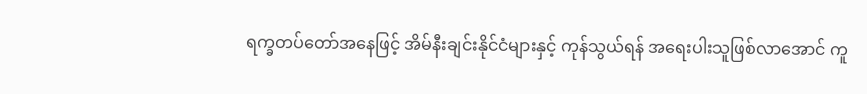ရက္ခတပ်တော်အနေဖြင့် အိမ်နီးချင်းနိုင်ငံများနှင့် ကုန်သွယ်ရန် အရေးပါးသူဖြစ်လာအောင် ကူ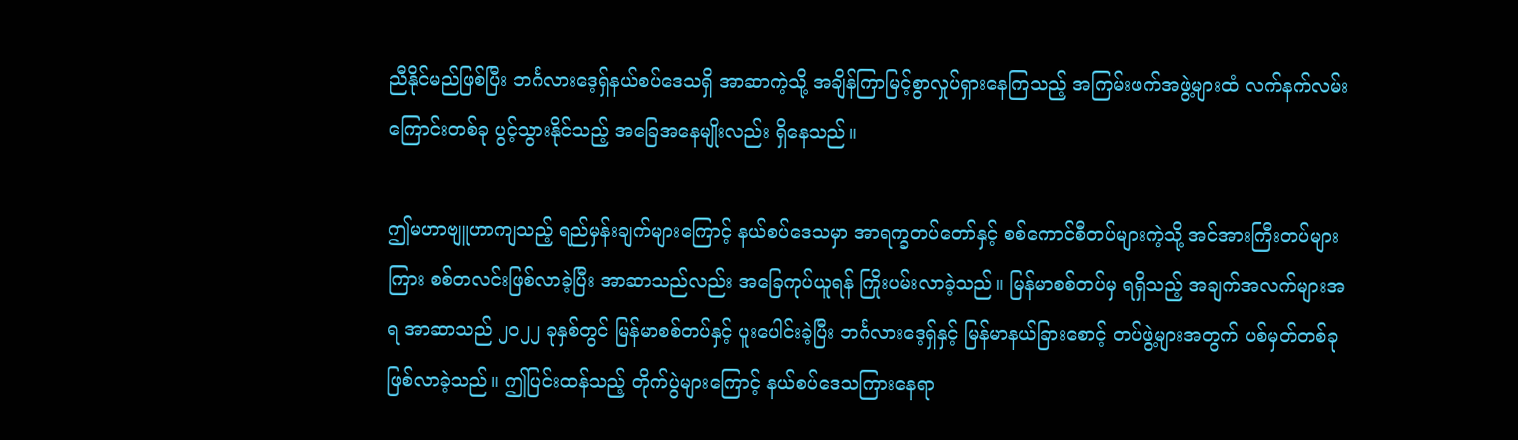ညီနိုင်မည်ဖြစ်ပြီး ဘင်္ဂလားဒေ့ရှ်နယ်စပ်ဒေသရှိ အာဆာကဲ့သို့ အချိန်ကြာမြင့်စွာလှုပ်ရှားနေကြသည့် အကြမ်းဖက်အဖွဲ့များထံ လက်နက်လမ်းကြောင်းတစ်ခု ပွင့်သွားနိုင်သည့် အခြေအနေမျိုးလည်း ရှိနေသည်။

ဤမဟာဗျူဟာကျသည့် ရည်မှန်းချက်များကြောင့် နယ်စပ်ဒေသမှာ အာရက္ခတပ်တော်နှင့် စစ်ကောင်စီတပ်များကဲ့သို့ အင်အားကြီးတပ်များကြား စစ်တလင်းဖြစ်လာခဲ့ပြီး အာဆာသည်လည်း အခြေကုပ်ယူရန် ကြိုးပမ်းလာခဲ့သည်။ မြန်မာစစ်တပ်မှ ရရှိသည့် အချက်အလက်များအရ အာဆာသည် ၂၀၂၂ ခုနှစ်တွင် မြန်မာစစ်တပ်နှင့် ပူးပေါင်းခဲ့ပြီး ဘင်္ဂလားဒေ့ရှ်နှင့် မြန်မာနယ်ခြားစောင့် တပ်ဖွဲ့များအတွက် ပစ်မှတ်တစ်ခု ဖြစ်လာခဲ့သည်။ ဤပြင်းထန်သည့် တိုက်ပွဲများကြောင့် နယ်စပ်ဒေသကြားနေရာ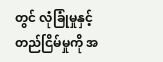တွင် လုံခြုံမှုနှင့် တည်ငြိမ်မှုကို အ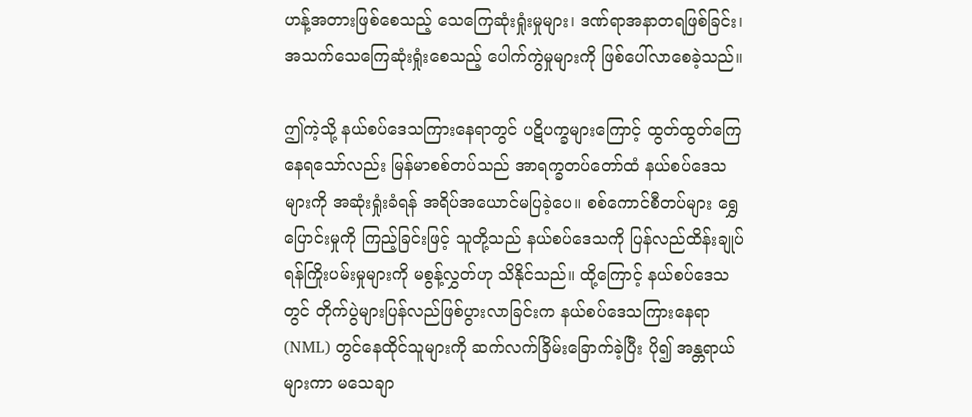ဟန့်အတားဖြစ်စေသည့် သေကြေဆုံးရှုံးမှုများ၊ ဒဏ်ရာအနာတရဖြစ်ခြင်း၊ အသက်သေကြေဆုံးရှုံးစေသည့် ပေါက်ကွဲမှုများကို ဖြစ်ပေါ်လာစေခဲ့သည်။

ဤကဲ့သို့ နယ်စပ်ဒေသကြားနေရာတွင် ပဋိပက္ခများကြောင့် ထွတ်ထွတ်ကြေနေရသော်လည်း မြန်မာစစ်တပ်သည် အာရက္ခတပ်တော်ထံ နယ်စပ်ဒေသများကို အဆုံးရှုံးခံရန် အရိပ်အယောင်မပြခဲ့ပေ။ စစ်ကောင်စီတပ်များ ရွှေပြောင်းမှုကို ကြည့်ခြင်းဖြင့် သူတို့သည် နယ်စပ်ဒေသကို ပြန်လည်ထိန်းချုပ်ရန်ကြိုးပမ်းမှုများကို မစွန့်လွှတ်ဟု သိနိုင်သည်။ ထို့ကြောင့် နယ်စပ်ဒေသတွင် တိုက်ပွဲများပြန်လည်ဖြစ်ပွားလာခြင်းက နယ်စပ်ဒေသကြားနေရာ (NML) တွင်နေထိုင်သူများကို ဆက်လက်ခြိမ်းခြောက်ခဲ့ပြီး ပို၍ အန္တရာယ်များကာ မသေချာ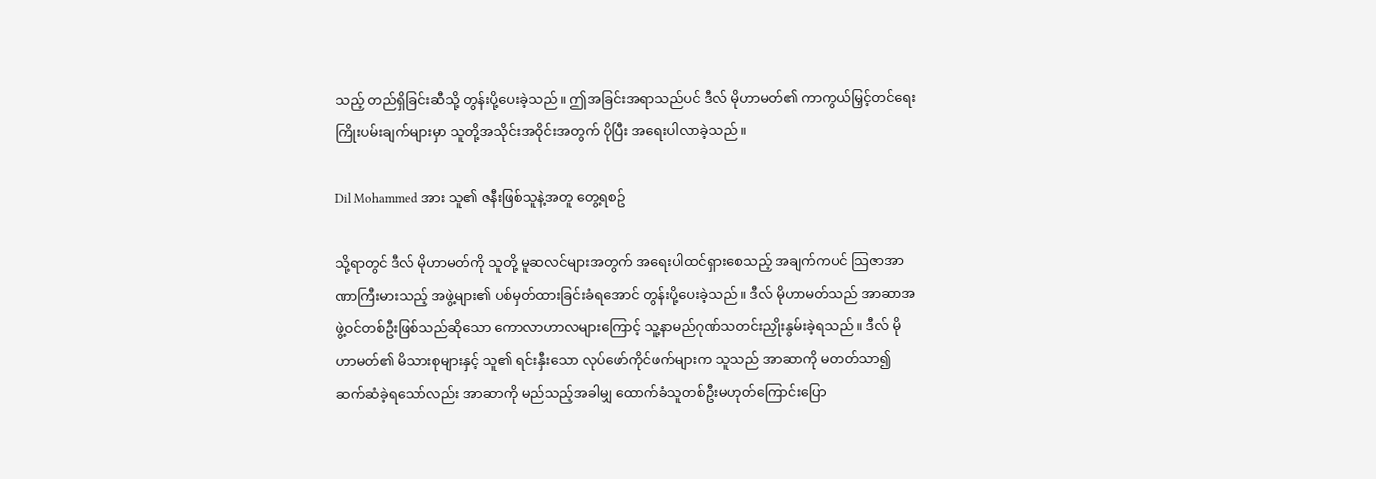သည့် တည်ရှိခြင်းဆီသို့ တွန်းပို့ပေးခဲ့သည်။ ဤအခြင်းအရာသည်ပင် ဒီလ် မိုဟာမတ်၏ ကာကွယ်မြှင့်တင်ရေး ကြိုးပမ်းချက်များမှာ သူတို့အသိုင်းအဝိုင်းအတွက် ပိုပြီး အရေးပါလာခဲ့သည်။

Dil Mohammed အား သူ၏ ဇနီးဖြစ်သူနဲ့အတူ တွေ့ရစဥ်

သို့ရာတွင် ဒီလ် မိုဟာမတ်ကို သူတို့ မူဆလင်များအတွက် အရေးပါထင်ရှားစေသည့် အချက်ကပင် သြဇာအာဏာကြီးမားသည့် အဖွဲ့များ၏ ပစ်မှတ်ထားခြင်းခံရအောင် တွန်းပို့ပေးခဲ့သည်။ ဒီလ် မိုဟာမတ်သည် အာဆာအဖွဲ့ဝင်တစ်ဦးဖြစ်သည်ဆိုသော ကောလာဟာလများကြောင့် သူ့နာမည်ဂုဏ်သတင်းညှိုးနွမ်းခဲ့ရသည်။ ဒီလ် မိုဟာမတ်၏ မိသားစုများနှင့် သူ၏ ရင်းနှီးသော လုပ်ဖော်ကိုင်ဖက်များက သူသည် အာဆာကို မတတ်သာ၍ ဆက်ဆံခဲ့ရသော်လည်း အာဆာကို မည်သည့်အခါမျှ ထောက်ခံသူတစ်ဦးမဟုတ်ကြောင်းပြော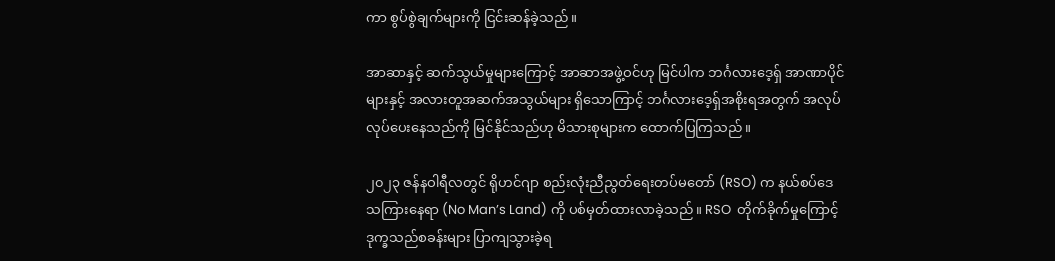ကာ စွပ်စွဲချက်များကို ငြင်းဆန်ခဲ့သည်။

အာဆာနှင့် ဆက်သွယ်မှုများကြောင့် အာဆာအဖွဲ့ဝင်ဟု မြင်ပါက ဘင်္ဂလားဒေ့ရှ် အာဏာပိုင်များနှင့် အလားတူအဆက်အသွယ်များ ရှိသောကြာင့် ဘင်္ဂလားဒေ့ရှ်အစိုးရအတွက် အလုပ်လုပ်ပေးနေသည်ကို မြင်နိုင်သည်ဟု မိသားစုများက ထောက်ပြကြသည်။

၂၀၂၃ ဇန်နဝါရီလတွင် ရိုဟင်ဂျာ စည်းလုံးညီညွတ်ရေးတပ်မတော် (RSO) က နယ်စပ်ဒေသကြားနေရာ (No Man’s Land) ကို ပစ်မှတ်ထားလာခဲ့သည်။ RSO  တိုက်ခိုက်မှုကြောင့် ဒုက္ခသည်စခန်းများ ပြာကျသွားခဲ့ရ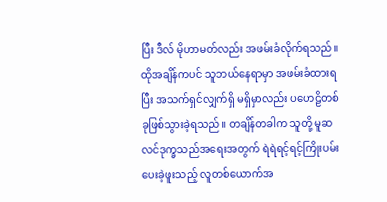ပြီး ဒီလ် မိုဟာမတ်လည်း အဖမ်းခံလိုက်ရသည်။ ထိုအချိန်ကပင် သူဘယ်နေရာမှာ အဖမ်းခံထားရပြီး အသက်ရှင်လျှက်ရှိ မရှိမှာလည်း ပဟေဠိတစ်ခုဖြစ်သွားခဲ့ရသည်။ တချိန်တခါက သူတို့ မူဆလင်ဒုက္ခသည်အရေးအတွက် ရဲရဲရင့်ရင့်ကြိုးပမ်းပေးခဲ့ဖူးသည့် လူတစ်ယောက်အ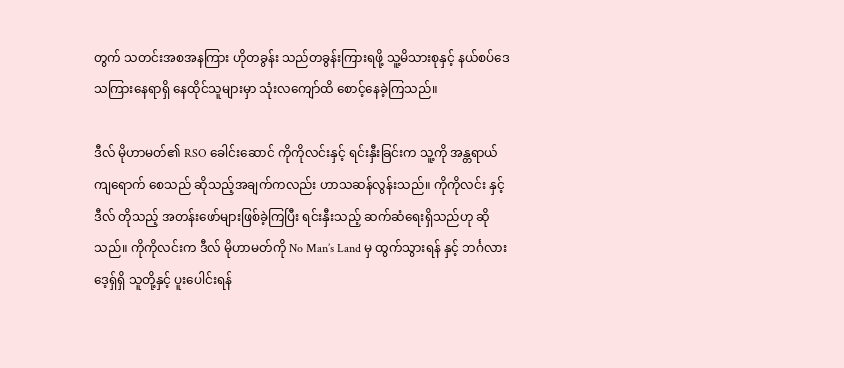တွက် သတင်းအစအနကြား ဟိုတခွန်း သည်တခွန်းကြားရဖို့ သူ့မိသားစုနှင့် နယ်စပ်ဒေသကြားနေရာရှိ နေထိုင်သူများမှာ သုံးလကျော်ထိ စောင့်နေခဲ့ကြသည်။

ဒီလ် မိုဟာမတ်၏ RSO ခေါင်းဆောင် ကိုကိုလင်းနှင့် ရင်းနှီးခြင်းက သူ့ကို အန္တရာယ်ကျရောက် စေသည် ဆိုသည့်အချက်ကလည်း ဟာသဆန်လွန်းသည်။ ကိုကိုလင်း နှင့် ဒီလ် တိုသည့် အတန်းဖော်များဖြစ်ခဲ့ကြပြီး ရင်းနှီးသည့် ဆက်ဆံရေးရှိသည်ဟု ဆိုသည်။ ကိုကိုလင်းက ဒီလ် မိုဟာမတ်ကို No Man’s Land မှ ထွက်သွားရန် နှင့် ဘင်္ဂလားဒေ့ရှ်ရှိ သူတို့နှင့် ပူးပေါင်းရန်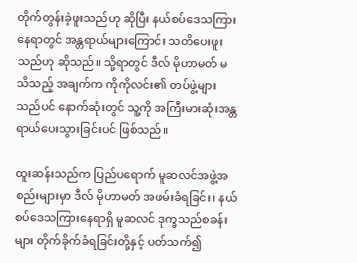တိုက်တွန်းခဲ့ဖူးသည်ဟု ဆိုပြီး နယ်စပ်ဒေသကြားနေရာတွင် အန္တရာယ်များကြောင်း သတိပေးဖူးသည်ဟု ဆိုသည်။ သို့ရာတွင် ဒီလ် မိုဟာမတ် မသိသည့် အချက်က ကိုကိုလင်း၏ တပ်ဖွဲ့များသည်ပင် နောက်ဆုံးတွင် သူ့ကို အကြီးမားဆုံးအန္တရာယ်ပေးသွားခြင်းပင် ဖြစ်သည်။

ထူးဆန်းသည်က ပြည်ပရောက် မူဆလင်အဖွဲ့အစည်းများမှာ ဒီလ် မိုဟာမတ် အဖမ်းခံရခြင်း၊ နယ်စပ်ဒေသကြားနေရာရှိ မူဆလင် ဒုက္ခသည်စခန်းများ တိုက်ခိုက်ခံရခြင်းတို့နှင့် ပတ်သက်၍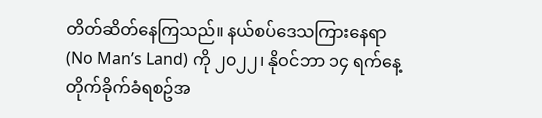တိတ်ဆိတ်နေကြသည်။ နယ်စပ်ဒေသကြားနေရာ (No Man’s Land) ကို ၂၀၂၂၊ နိုဝင်ဘာ ၁၄ ရက်နေ့ တိုက်ခိုက်ခံရစဥ်အ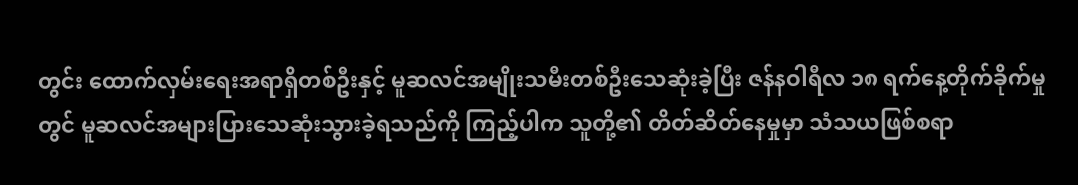တွင်း ထောက်လှမ်းရေးအရာရှိတစ်ဦးနှင့် မူဆလင်အမျိုးသမီးတစ်ဦးသေဆုံးခဲ့ပြီး ဇန်နဝါရီလ ၁၈ ရက်နေ့တိုက်ခိုက်မှုတွင် မူဆလင်အများပြားသေဆုံးသွားခဲ့ရသည်ကို ကြည့်ပါက သူတို့၏ တိတ်ဆိတ်နေမှုမှာ သံသယဖြစ်စရာ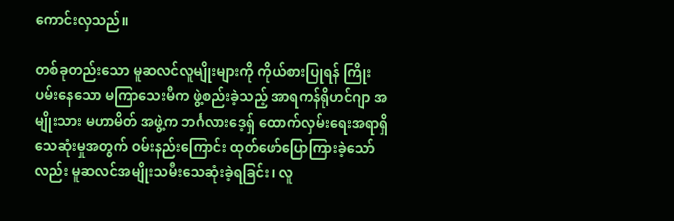ကောင်းလှသည်။

တစ်ခုတည်းသော မူဆလင်လူမျိုးများကို ကိုယ်စားပြုရန် ကြိုးပမ်းနေသော မကြာသေးမီက ဖွဲ့စည်းခဲ့သည့် အာရကန်ရိုဟင်ဂျာ အမျိုးသား မဟာမိတ် အဖွဲ့က ဘင်္ဂလားဒေ့ရှ် ထောက်လှမ်းရေးအရာရှိ သေဆုံးမှုအတွက် ဝမ်းနည်းကြောင်း ထုတ်ဖော်ပြောကြားခဲ့သော်လည်း မူဆလင်အမျိုးသမီးသေဆုံးခဲ့ရခြင်း၊ လူ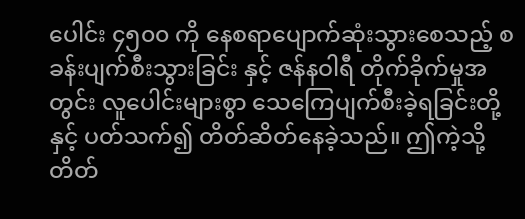ပေါင်း ၄၅၀၀ ကို နေစရာပျောက်ဆုံးသွားစေသည့် စခန်းပျက်စီးသွားခြင်း နှင့် ဇန်နဝါရီ တိုက်ခိုက်မှုအတွင်း လူပေါင်းများစွာ သေကြေပျက်စီးခဲ့ရခြင်းတို့နှင့် ပတ်သက်၍ တိတ်ဆိတ်နေခဲ့သည်။ ဤကဲ့သို့ တိတ်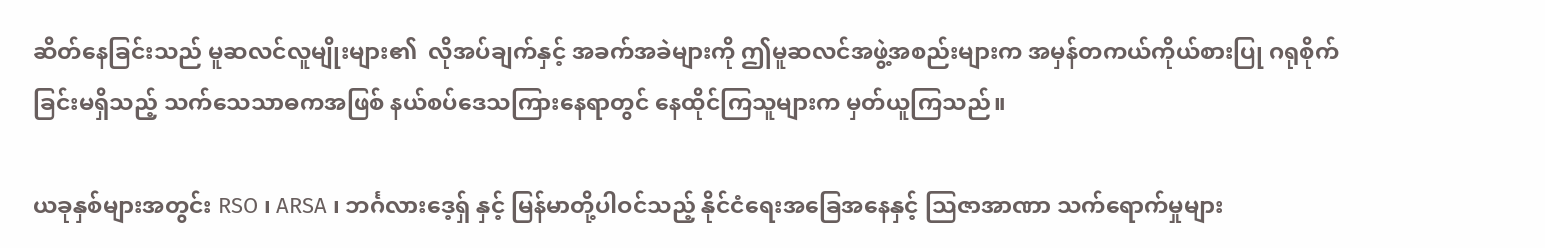ဆိတ်နေခြင်းသည် မူဆလင်လူမျိုးများ၏  လိုအပ်ချက်နှင့် အခက်အခဲများကို ဤမူဆလင်အဖွဲ့အစည်းများက အမှန်တကယ်ကိုယ်စားပြု ဂရုစိုက်ခြင်းမရှိသည့် သက်သေသာဓကအဖြစ် နယ်စပ်ဒေသကြားနေရာတွင် နေထိုင်ကြသူများက မှတ်ယူကြသည်။

ယခုနှစ်များအတွင်း RSO ၊ ARSA ၊ ဘင်္ဂလားဒေ့ရှ် နှင့် မြန်မာတို့ပါဝင်သည့် နိုင်ငံရေးအခြေအနေနှင့် သြဇာအာဏာ သက်ရောက်မှုများ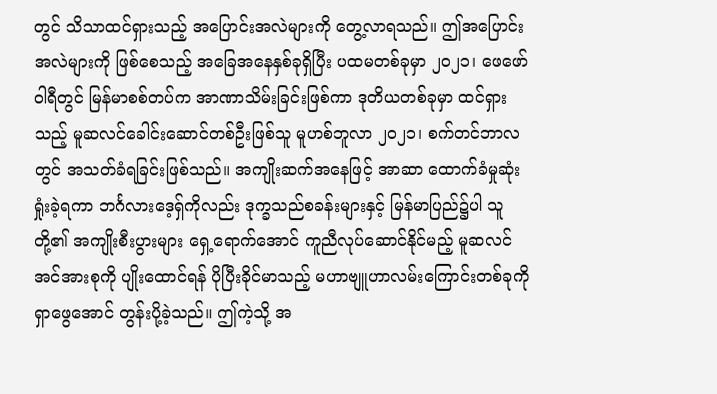တွင် သိသာထင်ရှားသည့် အပြောင်းအလဲများကို တွေ့လာရသည်။ ဤအပြောင်းအလဲများကို ဖြစ်စေသည့် အခြေအနေနှစ်ခုရှိပြီး ပထမတစ်ခုမှာ ၂၀၂၁၊ ဖေဖော်ဝါရီတွင် မြန်မာစစ်တပ်က အာဏာသိမ်းခြင်းဖြစ်ကာ ဒုတိယတစ်ခုမှာ ထင်ရှားသည့် မူဆလင်ခေါင်းဆောင်တစ်ဦးဖြစ်သူ မူဟစ်ဘူလာ ၂၀၂၁၊ စက်တင်ဘာလတွင် အသတ်ခံရခြင်းဖြစ်သည်။ အကျိုးဆက်အနေဖြင့် အာဆာ ထောက်ခံမှုဆုံးရှုံးခဲ့ရကာ ဘင်္ဂလားဒေ့ရှ်ကိုလည်း ဒုက္ခသည်စခန်းများနှင့် မြန်မာပြည်၌ပါ သူတို့၏ အကျိုးစီးပွားများ ရှေ့ရောက်အောင် ကူညီလုပ်ဆောင်နိုင်မည့် မူဆလင်အင်အားစုကို ပျိုးထောင်ရန် ပိုပြီးခိုင်မာသည့် မဟာဗျူဟာလမ်းကြောင်းတစ်ခုကို ရှာဖွေအောင် တွန်းပို့ခဲ့သည်။ ဤကဲ့သို့ အ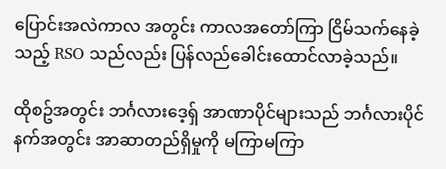ပြောင်းအလဲကာလ အတွင်း ကာလအတော်ကြာ ငြိမ်သက်နေခဲ့သည့် RSO သည်လည်း ပြန်လည်ခေါင်းထောင်လာခဲ့သည်။

ထိုစဥ်အတွင်း ဘင်္ဂလားဒေ့ရှ် အာဏာပိုင်များသည် ဘင်္ဂလားပိုင်နက်အတွင်း အာဆာတည်ရှိမှုကို မကြာမကြာ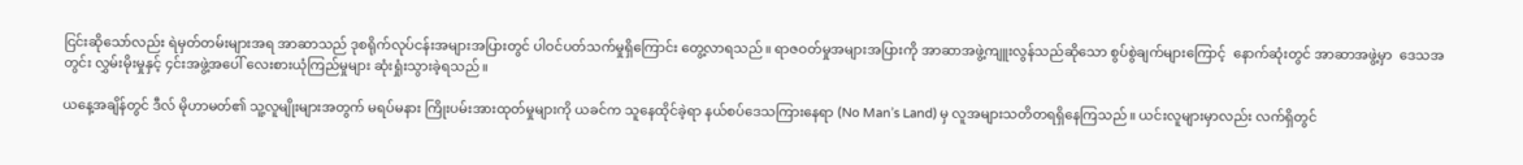ငြင်းဆိုသော်လည်း ရဲမှတ်တမ်းများအရ အာဆာသည် ဒုစရိုက်လုပ်ငန်းအများအပြားတွင် ပါဝင်ပတ်သက်မှုရှိကြောင်း တွေ့လာရသည်။ ရာဇဝတ်မှုအများအပြားကို အာဆာအဖွဲ့ကျူးလွန်သည်ဆိုသော စွပ်စွဲချက်များကြောင့်  နောက်ဆုံးတွင် အာဆာအဖွဲ့မှာ  ဒေသအတွင်း လွှမ်းမိုးမှုနှင့် ၄င်းအဖွဲ့အပေါ် လေးစားယုံကြည်မှုများ ဆုံးရှုံးသွားခဲ့ရသည်။

ယနေ့အချိန်တွင် ဒီလ် မိုဟာမတ်၏ သူ့လူမျိုးများအတွက် မရပ်မနား ကြိုးပမ်းအားထုတ်မှုများကို ယခင်က သူနေထိုင်ခဲ့ရာ နယ်စပ်ဒေသကြားနေရာ (No Man’s Land) မှ လူအများသတိတရရှိနေကြသည်။ ယင်းလူများမှာလည်း လက်ရှိတွင်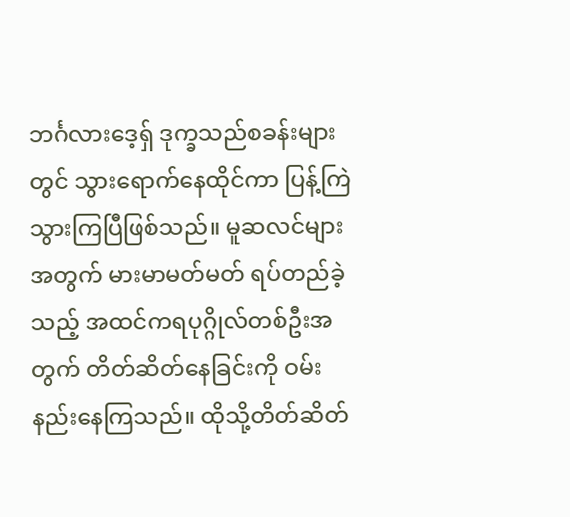ဘင်္ဂလားဒေ့ရှ် ဒုက္ခသည်စခန်းများတွင် သွားရောက်နေထိုင်ကာ ပြန့်ကြဲသွားကြပြီဖြစ်သည်။ မူဆလင်များအတွက် မားမာမတ်မတ် ရပ်တည်ခဲ့သည့် အထင်ကရပုဂ္ဂိုလ်တစ်ဦးအတွက် တိတ်ဆိတ်နေခြင်းကို ဝမ်းနည်းနေကြသည်။ ထိုသို့တိတ်ဆိတ်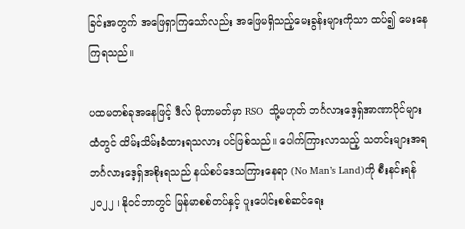ခြင်းအတွက် အဖြေရှာကြသော်လည်း အဖြေမရှိသည့်မေးခွန်းများကိုသာ ထပ်၍ မေးနေကြရသည်။

ပထမတစ်ခုအနေဖြင့် ဒီလ် မိုဟာမတ်မှာ RSO  သို့မဟုတ် ဘင်္ဂလားဒေ့ရှ်အာဏာပိုင်များ ထံတွင် ထိမ်းသိမ်းခံထားရသလား ပင်ဖြစ်သည်။ ပေါက်ကြားလာသည့် သတင်းများအရ ဘင်္ဂလားဒေ့ရှ်အစိုးရသည် နယ်စပ်ဒေသကြားနေရာ (No Man’s Land)ကို စီးနင်းရန် ၂၀၂၂ ၊ နိုဝင်ဘာတွင် မြန်မာစစ်တပ်နှင့် ပူးပေါင်းစစ်ဆင်ရေး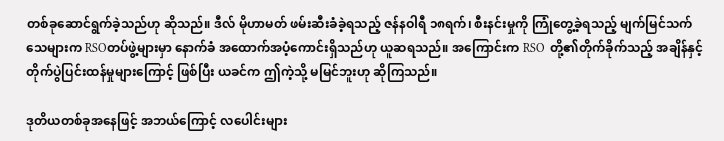တစ်ခုဆောင်ရွက်ခဲ့သည်ဟု ဆိုသည်။ ဒီလ် မိုဟာမတ် ဖမ်းဆီးခံခဲ့ရသည့် ဇန်နဝါရီ ၁၈ရက်၊ စီးနင်းမှုကို ကြုံတွေ့ခဲ့ရသည့် မျက်မြင်သက်သေများက RSOတပ်ဖွဲ့များမှာ နောက်ခံ အထောက်အပံ့ကောင်းရှိသည်ဟု ယူဆရသည်။ အကြောင်းက RSO  တို့၏တိုက်ခိုက်သည့် အချိန်နှင့် တိုက်ပွဲပြင်းထန်မှုများကြောင့် ဖြစ်ပြီး ယခင်က ဤကဲ့သို့ မမြင်ဘူးဟု ဆိုကြသည်။

ဒုတိယတစ်ခုအနေဖြင့် အဘယ်ကြောင့် လပေါင်းများ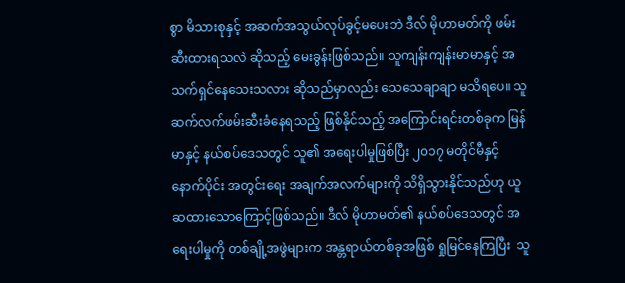စွာ မိသားစုနှင့် အဆက်အသွယ်လုပ်ခွင့်မပေးဘဲ ဒီလ် မိုဟာမတ်ကို ဖမ်းဆီးထားရသလဲ ဆိုသည့် မေးခွန်းဖြစ်သည်။ သူကျန်းကျန်းမာမာနှင့် အသက်ရှင်နေသေးသလား ဆိုသည်မှာလည်း သေသေချာချာ မသိရပေ။ သူဆက်လက်ဖမ်းဆီးခံနေရသည့် ဖြစ်နိုင်သည့် အကြောင်းရင်းတစ်ခုက မြန်မာနှင့် နယ်စပ်ဒေသတွင် သူ၏ အရေးပါမှုဖြစ်ပြီး ၂၀၁၇ မတိုင်မီနှင့် နောက်ပိုင်း အတွင်းရေး အချက်အလက်များကို သိရှိသွားနိုင်သည်ဟု ယူဆထားသောကြောင့်ဖြစ်သည်။ ဒီလ် မိုဟာမတ်၏ နယ်စပ်ဒေသတွင် အရေးပါမှုကို တစ်ချို့အဖွဲများက အန္တရာယ်တစ်ခုအဖြစ် ရှုမြင်နေကြပြီး  သူ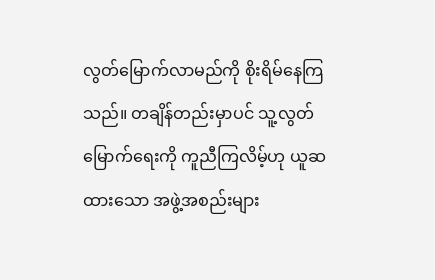လွတ်မြောက်လာမည်ကို စိုးရိမ်နေကြသည်။ တချိန်တည်းမှာပင် သူ့လွတ်မြောက်ရေးကို ကူညီကြလိမ့်ဟု ယူဆထားသော အဖွဲ့အစည်းများ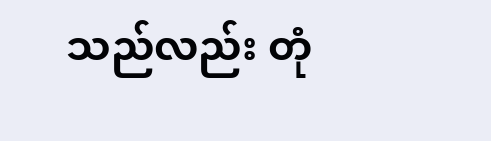သည်လည်း တုံ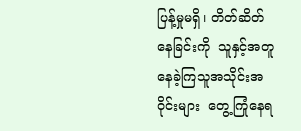ပြန့်မှုမရှိ၊ တိတ်ဆိတ်နေခြင်းကို  သူနှင့်အတူနေခဲ့ကြသူအသိုင်းအဝိုင်းများ  တွေ့ကြုံနေရ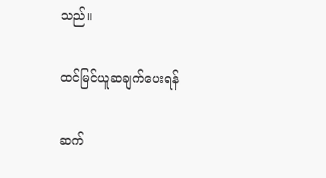သည်။

ထင်မြင်ယူဆချက်‌‌ပေးရန်

ဆက်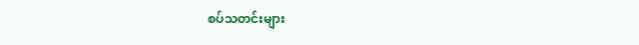စပ်သတင်းများ